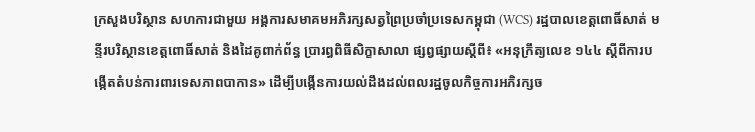ក្រសួងបរិស្ថាន សហការជាមួយ អង្គការសមាគមអភិរក្សសត្វព្រៃប្រចាំប្រទេសកម្ពុជា (WCS) រដ្ឋបាលខេត្តពោធិ៍សាត់ មន្ទីរបរិស្ថានខេត្តពោធិ៍សាត់ និងដៃគូពាក់ព័ន្ធ ប្រារព្ធពិធីសិក្ខាសាលា ផ្សព្វផ្សាយស្ដីពី៖ «អនុក្រឹត្យលេខ ១៤៤ ស្ដីពីការបង្កើតតំបន់ការពារទេសភាពបាកាន» ដើម្បីបង្កើនការយល់ដឹងដល់ពលរដ្ឋចូលកិច្ចការអភិរក្សច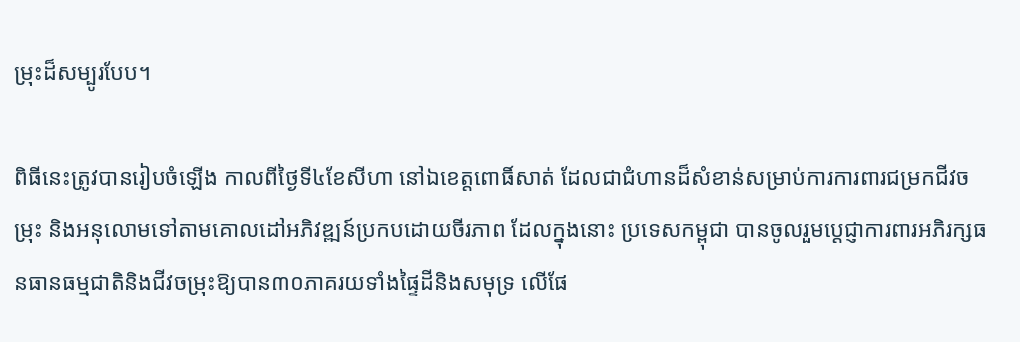ម្រុះដ៏សម្បូរបែប។

ពិធីនេះត្រូវបានរៀបចំឡើង កាលពីថ្ងៃទី៤ខែសីហា នៅឯខេត្តពោធិ៍សាត់ ដែលជាជំហានដ៏សំខាន់សម្រាប់ការការពារជម្រកជីវចម្រុះ និងអនុលោមទៅតាមគោលដៅអភិវឌ្ឍន៍ប្រកបដោយចីរភាព ដែលក្នុងនោះ ប្រទេសកម្ពុជា បានចូលរួមប្ដេជ្ញាការពារអភិរក្សធនធានធម្មជាតិនិងជីវចម្រុះឱ្យបាន៣០ភាគរយទាំងផ្ទៃដីនិងសមុទ្រ លើផែ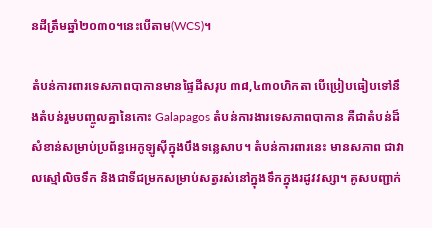នដីត្រឹមឆ្នាំ២០៣០។នេះបើតាម(WCS)។

តំបន់ការពារទេសភាពបាកានមានផ្ទៃដីសរុប ៣៨,៤៣០ហិកតា បើប្រៀបធៀបទៅនឹងតំបន់រួមបញ្ចូលគ្នានៃកោះ Galapagos តំបន់ការងារទេសភាពបាកាន គឺជាតំបន់ដ៏សំខាន់សម្រាប់ប្រព័ន្ធអេកូឡូស៊ីក្នុងបឹងទន្លេសាប។ តំបន់ការពារនេះ មានសភាព ជាវាលស្មៅលិចទឹក និងជាទីជម្រកសម្រាប់សត្វរស់នៅក្នុងទឹកក្នុងរដូវវស្សា។ គូសបញ្ជាក់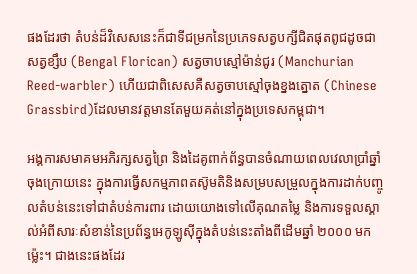ផងដែរថា តំបន់ដ៏វិសេសនេះក៏ជាទីជម្រកនៃប្រភេទសត្វបក្សីជិតផុតពូជដូចជា សត្វខ្សឹប (Bengal Florican) សត្វចាបស្មៅម៉ាន់ជូរ (Manchurian Reed-warbler) ហើយជាពិសេសគឺសត្វចាបស្មៅចុងខ្នងត្នោត (Chinese Grassbird)ដែលមានវត្តមានតែមួយគត់នៅក្នុងប្រទេសកម្ពុជា។

អង្គការសមាគមអភិរក្សសត្វព្រៃ និងដៃគូពាក់ព័ន្ធបានចំណាយពេលវេលាប្រាំឆ្នាំចុងក្រោយនេះ ក្នុងការធ្វើសកម្មភាពតស៊ូមតិនិងសម្របសម្រួលក្នុងការដាក់បញ្ចូលតំបន់នេះទៅជាតំបន់ការពារ ដោយយោងទៅលើគុណតម្លៃ និងការទទួលស្គាល់អំពីសារៈសំខាន់នៃប្រព័ន្ធអេកូឡូស៊ីក្នុងតំបន់នេះតាំងពីដើមឆ្នាំ ២០០០ មកម្ល៉េះ។ ជាងនេះផងដែរ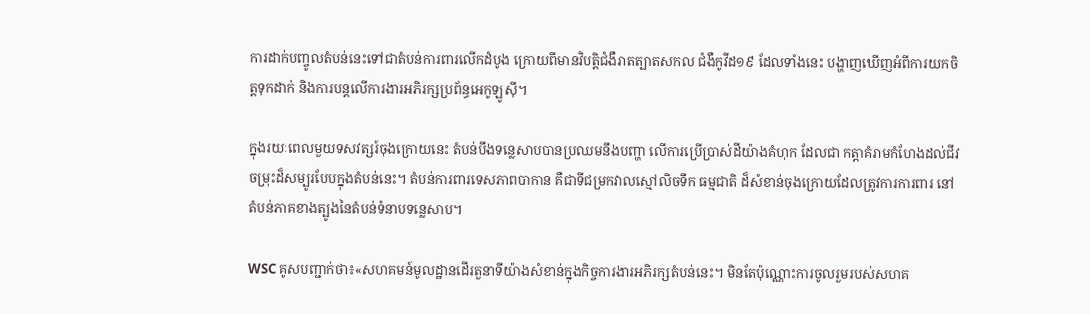ការដាក់បញ្ចូលតំបន់នេះទៅជាតំបន់ការពារលើកដំបូង ក្រោយពីមានវិបត្តិជំងឺរាតត្បាតសកល ជំងឺកូវីដ១៩ ដែលទាំងនេះ បង្ហាញឃើញអំពីការយកចិត្តទុកដាក់ និងការបន្តលើការងារអភិរក្សប្រព័ន្ធអេកូឡូស៊ី។

ក្នុងរយៈពេលមួយទសវត្សរ៍ចុងក្រោយនេះ តំបន់បឹងទន្លេសាបបានប្រឈមនឹងបញ្ហា លើការប្រើប្រាស់ដីយ៉ាងគំហុក ដែលជា កត្តាគំរាមកំហែងដល់ជីវចម្រុះដ៏សម្បូរបែបក្នុងតំបន់នេះ។ តំបន់ការពារទេសភាពបាកាន គឺជាទីជម្រកវាលស្មៅលិចទឹក ធម្មជាតិ ដ៏សំខាន់ចុងក្រោយដែលត្រូវការការពារ នៅតំបន់ភាគខាងត្បូងនៃតំបន់ទំនាបទន្លេសាប។

WSC គូសបញ្ជាក់ថា៖«សហគមន៍មូលដ្ឋានដើរតួនាទីយ៉ាងសំខាន់ក្នុងកិច្ចការងារអភិរក្សតំបន់នេះ។ មិនតែប៉ុណ្ណោះការចូលរួមរបស់សហគ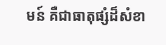មន៍ គឺជាធាតុផ្សំដ៏សំខា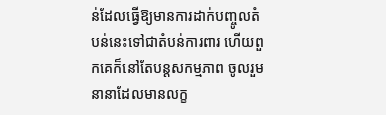ន់ដែលធ្វើឱ្យមានការដាក់បញ្ចូលតំបន់នេះទៅជាតំបន់ការពារ ហើយពួកគេក៏នៅតែបន្តសកម្មភាព ចូលរួមនានាដែលមានលក្ខ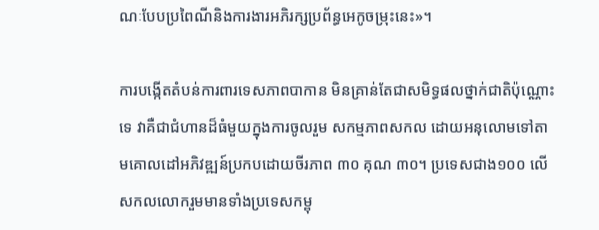ណៈបែបប្រពៃណីនិងការងារអភិរក្សប្រព័ន្ធអេកូចម្រុះនេះ»។

ការបង្កើតតំបន់ការពារទេសភាពបាកាន មិនគ្រាន់តែជាសមិទ្ធផលថ្នាក់ជាតិប៉ុណ្ណោះទេ វាគឺជាជំហានដ៏ធំមួយក្នុងការចូលរួម សកម្មភាពសកល ដោយអនុលោមទៅតាមគោលដៅអភិវឌ្ឍន៍ប្រកបដោយចីរភាព ៣០ គុណ ៣០។ ប្រទេសជាង១០០ លើសកលលោករួមមានទាំងប្រទេសកម្ពុ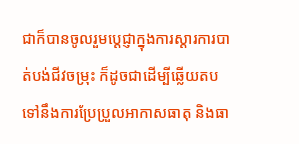ជាក៏បានចូលរួមប្ដេជ្ញាក្នុងការស្ដារការបាត់បង់ជីវចម្រុះ ក៏ដូចជាដើម្បីឆ្លើយតបទៅនឹងការប្រែប្រួលអាកាសធាតុ និងធា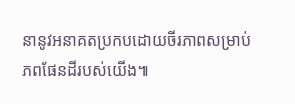នានូវអនាគតប្រកបដោយចីរភាពសម្រាប់ភពផែនដីរបស់យើង៕